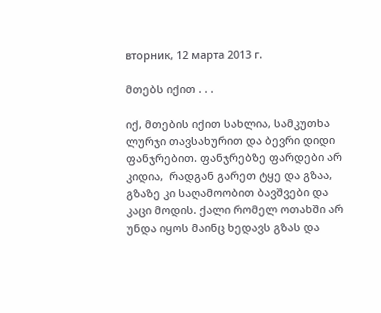вторник, 12 марта 2013 г.

მთებს იქით . . .

იქ, მთების იქით სახლია, სამკუთხა ლურჯი თავსახურით და ბევრი დიდი ფანჯრებით. ფანჯრებზე ფარდები არ კიდია,  რადგან გარეთ ტყე და გზაა, გზაზე კი საღამოობით ბავშვები და კაცი მოდის. ქალი რომელ ოთახში არ უნდა იყოს მაინც ხედავს გზას და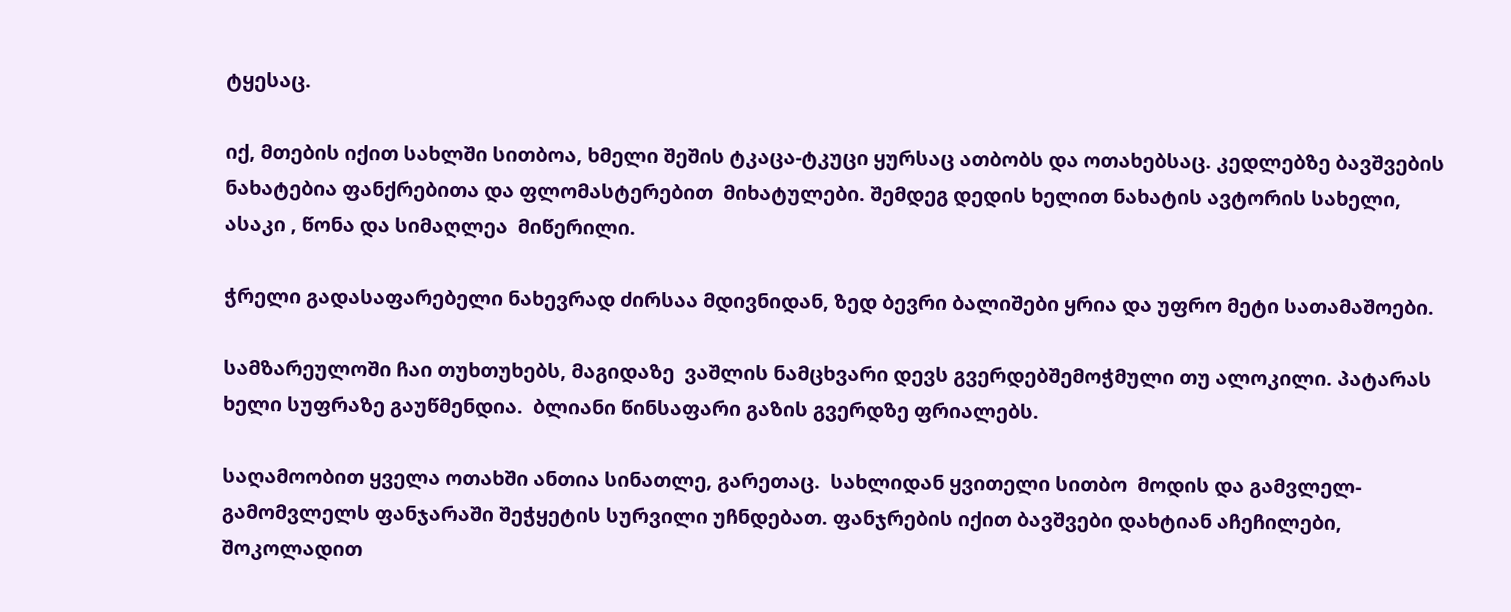ტყესაც.

იქ, მთების იქით სახლში სითბოა, ხმელი შეშის ტკაცა-ტკუცი ყურსაც ათბობს და ოთახებსაც. კედლებზე ბავშვების ნახატებია ფანქრებითა და ფლომასტერებით  მიხატულები. შემდეგ დედის ხელით ნახატის ავტორის სახელი, ასაკი , წონა და სიმაღლეა  მიწერილი.

ჭრელი გადასაფარებელი ნახევრად ძირსაა მდივნიდან, ზედ ბევრი ბალიშები ყრია და უფრო მეტი სათამაშოები.

სამზარეულოში ჩაი თუხთუხებს, მაგიდაზე  ვაშლის ნამცხვარი დევს გვერდებშემოჭმული თუ ალოკილი. პატარას ხელი სუფრაზე გაუწმენდია.  ბლიანი წინსაფარი გაზის გვერდზე ფრიალებს.

საღამოობით ყველა ოთახში ანთია სინათლე, გარეთაც.  სახლიდან ყვითელი სითბო  მოდის და გამვლელ- გამომვლელს ფანჯარაში შეჭყეტის სურვილი უჩნდებათ. ფანჯრების იქით ბავშვები დახტიან აჩეჩილები, შოკოლადით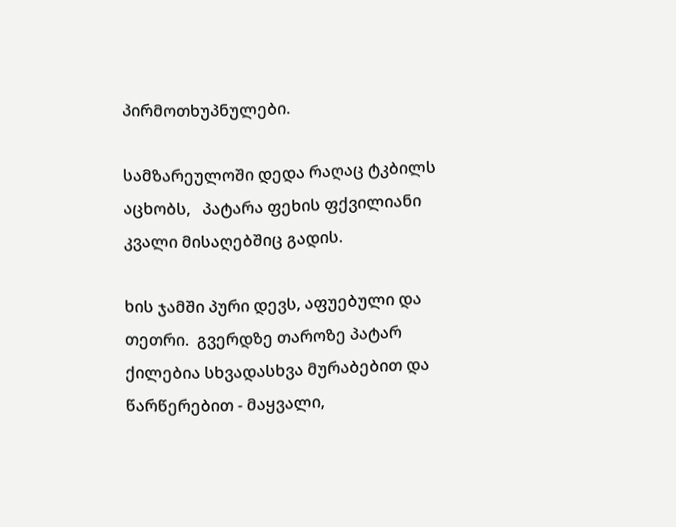პირმოთხუპნულები.

სამზარეულოში დედა რაღაც ტკბილს აცხობს,   პატარა ფეხის ფქვილიანი კვალი მისაღებშიც გადის.

ხის ჯამში პური დევს, აფუებული და თეთრი.  გვერდზე თაროზე პატარ ქილებია სხვადასხვა მურაბებით და წარწერებით - მაყვალი,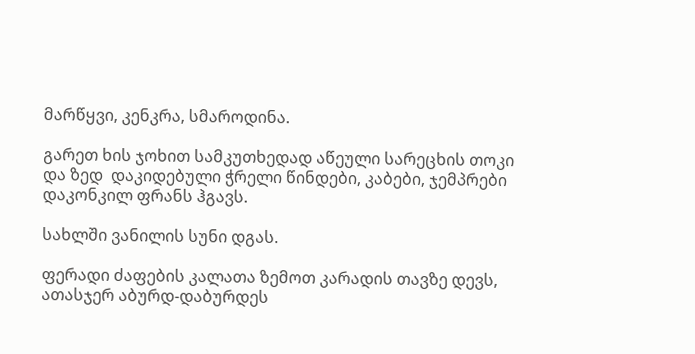მარწყვი, კენკრა, სმაროდინა.

გარეთ ხის ჯოხით სამკუთხედად აწეული სარეცხის თოკი და ზედ  დაკიდებული ჭრელი წინდები, კაბები, ჯემპრები დაკონკილ ფრანს ჰგავს.

სახლში ვანილის სუნი დგას.

ფერადი ძაფების კალათა ზემოთ კარადის თავზე დევს, ათასჯერ აბურდ-დაბურდეს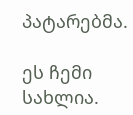პატარებმა.

ეს ჩემი სახლია.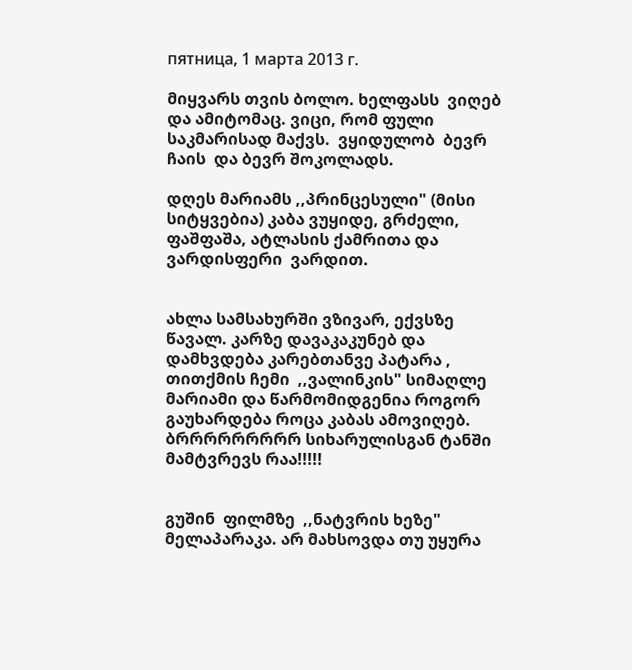пятница, 1 марта 2013 г.

მიყვარს თვის ბოლო. ხელფასს  ვიღებ და ამიტომაც. ვიცი, რომ ფული საკმარისად მაქვს.  ვყიდულობ  ბევრ   ჩაის  და ბევრ შოკოლადს.

დღეს მარიამს ,,პრინცესული" (მისი სიტყვებია) კაბა ვუყიდე, გრძელი, ფაშფაშა, ატლასის ქამრითა და ვარდისფერი  ვარდით.


ახლა სამსახურში ვზივარ, ექვსზე წავალ. კარზე დავაკაკუნებ და დამხვდება კარებთანვე პატარა , თითქმის ჩემი  ,,ვალინკის" სიმაღლე  მარიამი და წარმომიდგენია როგორ გაუხარდება როცა კაბას ამოვიღებ. ბრრრრრრრრრ სიხარულისგან ტანში მამტვრევს რაა!!!!!


გუშინ  ფილმზე  ,,ნატვრის ხეზე" მელაპარაკა. არ მახსოვდა თუ უყურა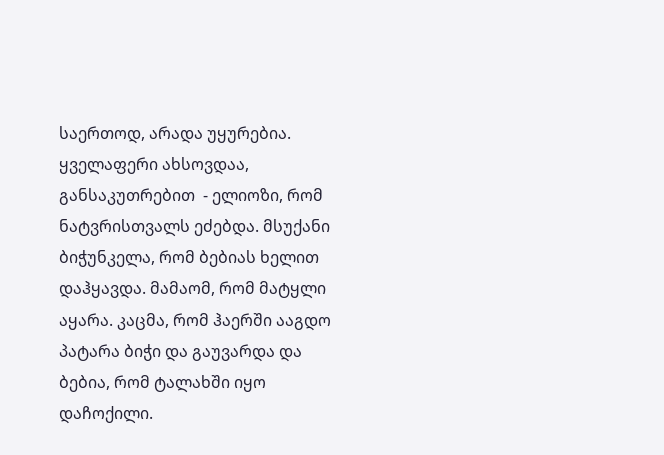საერთოდ, არადა უყურებია. ყველაფერი ახსოვდაა, განსაკუთრებით  - ელიოზი, რომ ნატვრისთვალს ეძებდა. მსუქანი ბიჭუნკელა, რომ ბებიას ხელით დაჰყავდა. მამაომ, რომ მატყლი აყარა. კაცმა, რომ ჰაერში ააგდო პატარა ბიჭი და გაუვარდა და ბებია, რომ ტალახში იყო დაჩოქილი.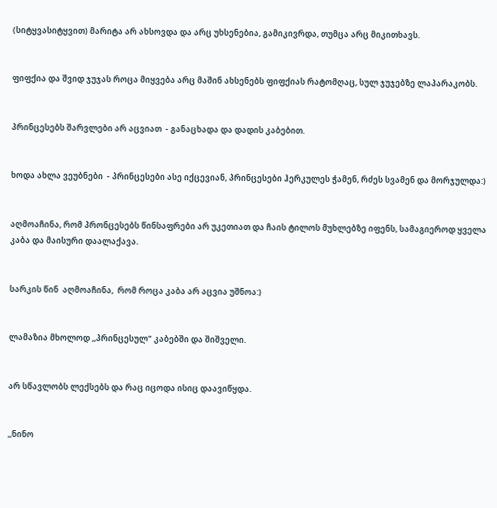(სიტყვასიტყვით) მარიტა არ ახსოვდა და არც უხსენებია, გამიკივრდა, თუმცა არც მიკითხავს.


ფიფქია და შვიდ ჯუჯას როცა მიყვება არც მაშინ ახსენებს ფიფქიას რატომღაც, სულ ჯუჯებზე ლაპარაკობს.


პრინცესებს შარვლები არ აცვიათ  - განაცხადა და დადის კაბებით.


ხოდა ახლა ვეუბნები  - პრინცესები ასე იქცევიან, პრინცესები ჰერკულეს ჭამენ, რძეს სვამენ და მორჯულდა:)


აღმოაჩინა, რომ პრონცესებს წინსაფრები არ უკეთიათ და ჩაის ტილოს მუხლებზე იფენს, სამაგიეროდ ყველა კაბა და მაისური დაალაქავა.


სარკის წინ  აღმოაჩინა,  რომ როცა კაბა არ აცვია უშნოა:)


ლამაზია მხოლოდ ,,პრინცესულ" კაბებში და შიშველი.


არ სწავლობს ლექსებს და რაც იცოდა ისიც დაავიწყდა.


,,ნინო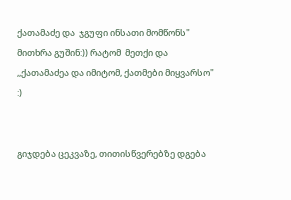ქათამაძე და  ჯგუფი ინსათი მომწონს" მითხრა გუშინ:)) რატომ  მეთქი და ,,ქათამაძეა და იმიტომ, ქათმები მიყვარსო" :)


გიჯდება ცეკვაზე, თითისწვერებზე დგება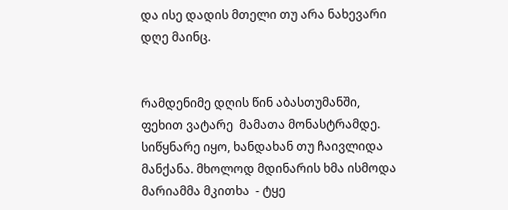და ისე დადის მთელი თუ არა ნახევარი დღე მაინც.


რამდენიმე დღის წინ აბასთუმანში, ფეხით ვატარე  მამათა მონასტრამდე.  სიწყნარე იყო, ხანდახან თუ ჩაივლიდა მანქანა. მხოლოდ მდინარის ხმა ისმოდა მარიამმა მკითხა  - ტყე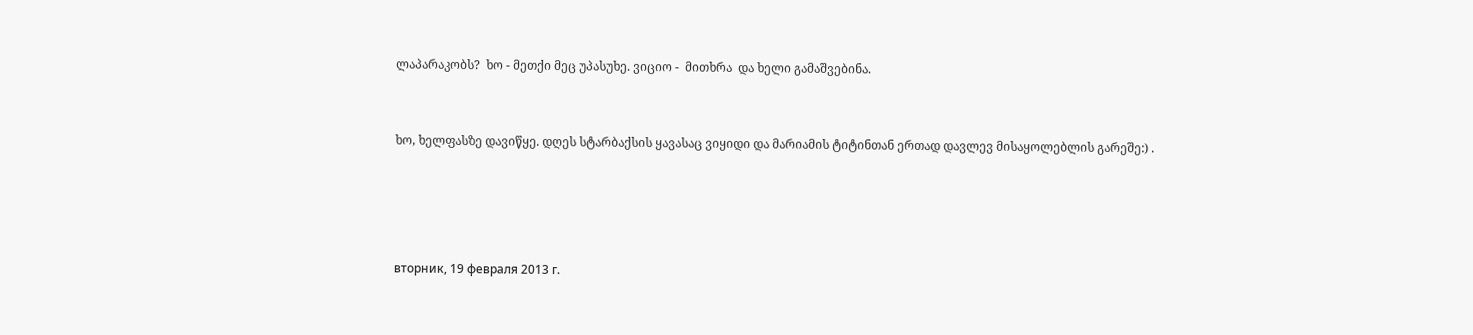ლაპარაკობს?  ხო - მეთქი მეც უპასუხე. ვიციო -  მითხრა  და ხელი გამაშვებინა.


ხო, ხელფასზე დავიწყე. დღეს სტარბაქსის ყავასაც ვიყიდი და მარიამის ტიტინთან ერთად დავლევ მისაყოლებლის გარეშე:) .




вторник, 19 февраля 2013 г.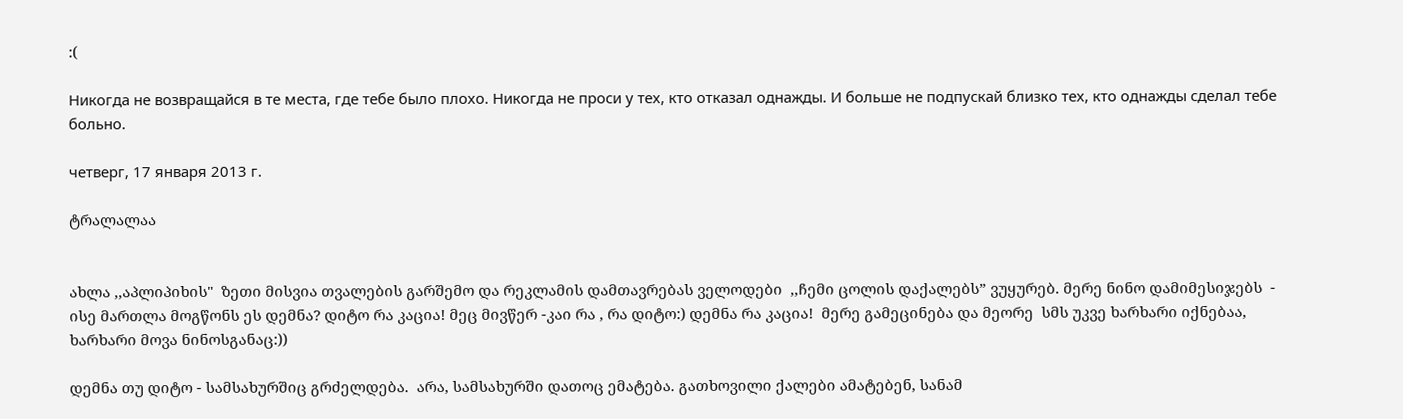:(

Никогда не возвращайся в те места, где тебе было плохо. Никогда не проси у тех, кто отказал однажды. И больше не подпускай близко тех, кто однажды сделал тебе больно.

четверг, 17 января 2013 г.

ტრალალაა


ახლა ,,აპლიპიხის"  ზეთი მისვია თვალების გარშემო და რეკლამის დამთავრებას ველოდები  ,,ჩემი ცოლის დაქალებს” ვუყურებ. მერე ნინო დამიმესიჯებს  -  ისე მართლა მოგწონს ეს დემნა? დიტო რა კაცია! მეც მივწერ -კაი რა , რა დიტო:) დემნა რა კაცია!  მერე გამეცინება და მეორე  სმს უკვე ხარხარი იქნებაა,  ხარხარი მოვა ნინოსგანაც:))

დემნა თუ დიტო - სამსახურშიც გრძელდება.  არა, სამსახურში დათოც ემატება. გათხოვილი ქალები ამატებენ, სანამ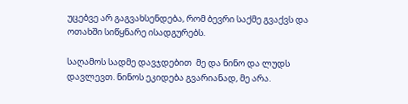უცებვე არ გაგვახსენდება, რომ ბევრი საქმე გვაქვს და ოთახში სიწყნარე ისადგურებს.

საღამოს სადმე დავჯდებით  მე და ნინო და ლუდს დავლევთ. ნინოს ეკიდება გვარიანად, მე არა.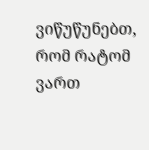ვიწუწუნებთ,  რომ რატომ ვართ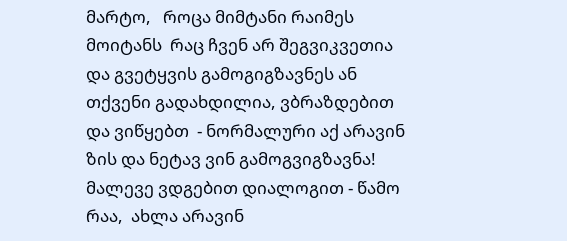მარტო,   როცა მიმტანი რაიმეს მოიტანს  რაც ჩვენ არ შეგვიკვეთია და გვეტყვის გამოგიგზავნეს ან თქვენი გადახდილია, ვბრაზდებით და ვიწყებთ  - ნორმალური აქ არავინ ზის და ნეტავ ვინ გამოგვიგზავნა!  მალევე ვდგებით დიალოგით - წამო რაა,  ახლა არავინ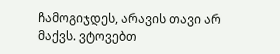ჩამოგიჯდეს, არავის თავი არ მაქვს. ვტოვებთ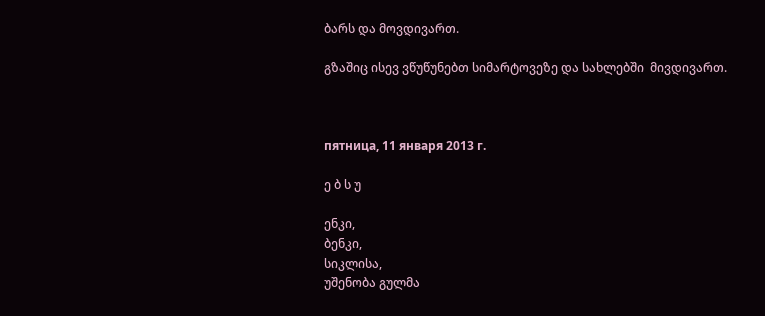ბარს და მოვდივართ.

გზაშიც ისევ ვწუწუნებთ სიმარტოვეზე და სახლებში  მივდივართ.



пятница, 11 января 2013 г.

ე ბ ს უ

ენკი,
ბენკი,
სიკლისა,
უშენობა გულმა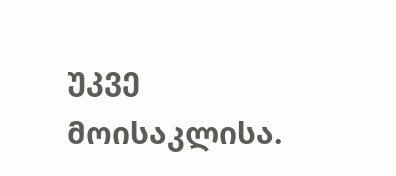უკვე მოისაკლისა.